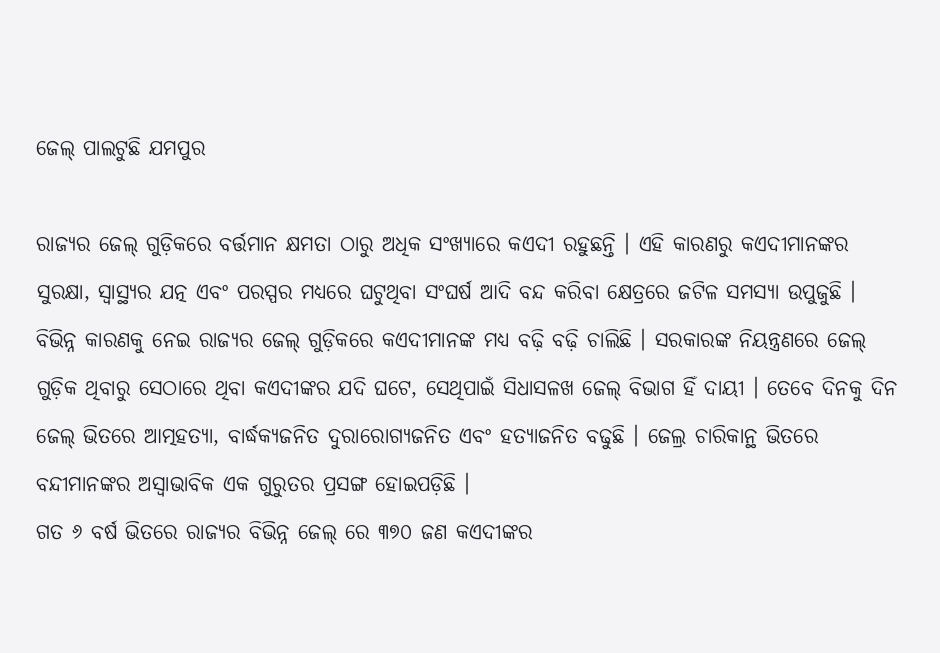ଜେଲ୍ ପାଲଟୁଛି ଯମପୁର

ରାଜ୍ୟର ଜେଲ୍ ଗୁଡ଼ିକରେ ବର୍ତ୍ତମାନ କ୍ଷମତା ଠାରୁ ଅଧିକ ସଂଖ୍ୟାରେ କଏଦୀ ରହୁଛନ୍ତି । ଏହି କାରଣରୁ କଏଦୀମାନଙ୍କର ସୁରକ୍ଷା, ସ୍ୱାସ୍ଥ୍ୟର ଯତ୍ନ ଏବଂ ପରସ୍ପର ମଧ୍ୟରେ ଘଟୁଥିବା ସଂଘର୍ଷ ଆଦି ବନ୍ଦ କରିବା କ୍ଷେତ୍ରରେ ଜଟିଳ ସମସ୍ୟା ଉପୁଜୁଛି । ବିଭିନ୍ନ କାରଣକୁ ନେଇ ରାଜ୍ୟର ଜେଲ୍ ଗୁଡ଼ିକରେ କଏଦୀମାନଙ୍କ ମଧ୍ୟ ବଢ଼ି ବଢ଼ି ଚାଲିଛି । ସରକାରଙ୍କ ନିୟନ୍ତ୍ରଣରେ ଜେଲ୍ ଗୁଡ଼ିକ ଥିବାରୁ ସେଠାରେ ଥିବା କଏଦୀଙ୍କର ଯଦି ଘଟେ, ସେଥିପାଇଁ ସିଧାସଳଖ ଜେଲ୍ ବିଭାଗ ହିଁ ଦାୟୀ । ତେବେ ଦିନକୁ ଦିନ ଜେଲ୍ ଭିତରେ ଆତ୍ମହତ୍ୟା, ବାର୍ଦ୍ଧକ୍ୟଜନିତ ଦୁରାରୋଗ୍ୟଜନିତ ଏବଂ ହତ୍ୟାଜନିତ ବଢୁଛି । ଜେଲ୍ର ଚାରିକାନ୍ଥ ଭିତରେ ବନ୍ଦୀମାନଙ୍କର ଅସ୍ୱାଭାବିକ ଏକ ଗୁରୁତର ପ୍ରସଙ୍ଗ ହୋଇପଡ଼ିଛି ।
ଗତ ୬ ବର୍ଷ ଭିତରେ ରାଜ୍ୟର ବିଭିନ୍ନ ଜେଲ୍ ରେ ୩୭୦ ଜଣ କଏଦୀଙ୍କର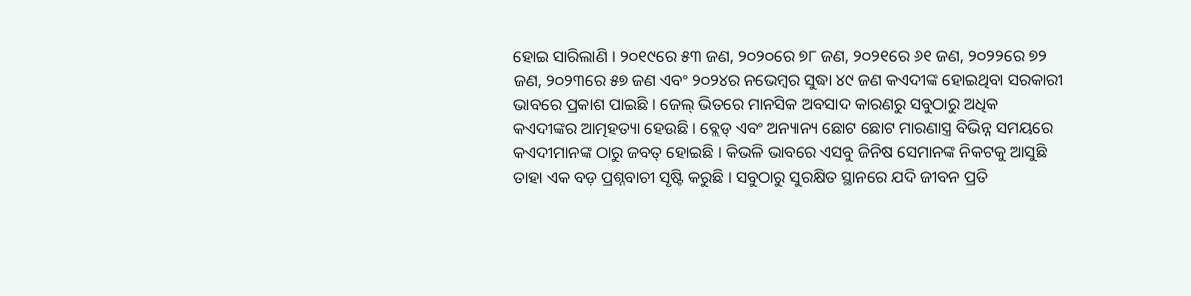ହୋଇ ସାରିଲାଣି । ୨୦୧୯ରେ ୫୩ ଜଣ, ୨୦୨୦ରେ ୭୮ ଜଣ, ୨୦୨୧ରେ ୬୧ ଜଣ, ୨୦୨୨ରେ ୭୨ ଜଣ, ୨୦୨୩ରେ ୫୭ ଜଣ ଏବଂ ୨୦୨୪ର ନଭେମ୍ବର ସୁଦ୍ଧା ୪୯ ଜଣ କଏଦୀଙ୍କ ହୋଇଥିବା ସରକାରୀ ଭାବରେ ପ୍ରକାଶ ପାଇଛି । ଜେଲ୍ ଭିତରେ ମାନସିକ ଅବସାଦ କାରଣରୁ ସବୁଠାରୁ ଅଧିକ କଏଦୀଙ୍କର ଆତ୍ମହତ୍ୟା ହେଉଛି । ବ୍ଲେଡ୍ ଏବଂ ଅନ୍ୟାନ୍ୟ ଛୋଟ ଛୋଟ ମାରଣାସ୍ତ୍ର ବିଭିନ୍ନ ସମୟରେ କଏଦୀମାନଙ୍କ ଠାରୁ ଜବତ୍ ହୋଇଛି । କିଭଳି ଭାବରେ ଏସବୁ ଜିନିଷ ସେମାନଙ୍କ ନିକଟକୁ ଆସୁଛି ତାହା ଏକ ବଡ଼ ପ୍ରଶ୍ନବାଚୀ ସୃଷ୍ଟି କରୁଛି । ସବୁଠାରୁ ସୁରକ୍ଷିତ ସ୍ଥାନରେ ଯଦି ଜୀବନ ପ୍ରତି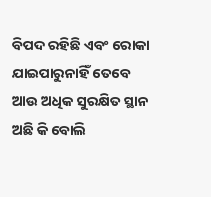ବିପଦ ରହିଛି ଏବଂ ରୋକା ଯାଇପାରୁନାହିଁ ତେବେ ଆଉ ଅଧିକ ସୁରକ୍ଷିତ ସ୍ଥାନ ଅଛି କି ବୋଲି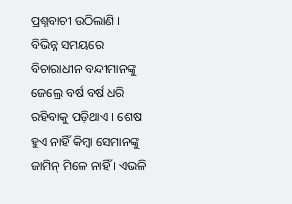ପ୍ରଶ୍ନବାଚୀ ଉଠିଲାଣି ।
ବିଭିନ୍ନ ସମୟରେ ବିଚାରାଧୀନ ବନ୍ଦୀମାନଙ୍କୁ ଜେଲ୍ରେ ବର୍ଷ ବର୍ଷ ଧରି ରହିବାକୁ ପଡ଼ିଥାଏ । ଶେଷ ହୁଏ ନାହିଁ କିମ୍ବା ସେମାନଙ୍କୁ ଜାମିନ୍ ମିଳେ ନାହିଁ । ଏଭଳି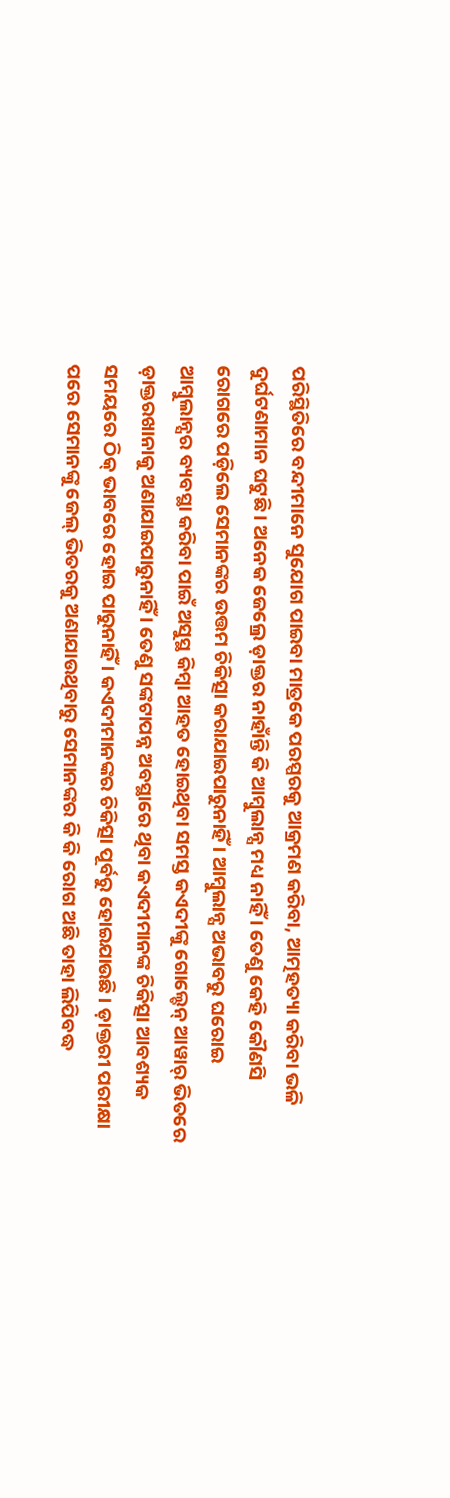ପରିସ୍ଥିତିରେ ବନ୍ଦୀମାନେ ସୁଯୋଗ ପାଇବା ମାତ୍ରକେ ପରସ୍ପରକୁ ଆକ୍ରମଣ କରିବା, ଆତ୍ମହତ୍ୟା କରିବା ଭଳି ଦୁର୍ଘଟଣାମାନ ଘଟୁଛି । ଅନେକ ଜେଲ୍ରେ ଡ଼ାକ୍ତର ନାହାଁନ୍ତି କି ଆମ୍ବୁଲାନ୍ସ ମଧ୍ୟ ନାହିଁ । ତେଣୁ କେହି କୌଣସି ରୋଗରେ ପଡ଼ିଲେ ସେମାନଙ୍କର ଉତ୍ତମ ଚିକିତ୍ସା କରାଯାଇପାରୁନାହିଁ । ଆମ୍ବୁଲାନ୍ସ ଅଭାବରୁ ଘରୋଇ ଆମ୍ବୁଲାନ୍ସର ବ୍ୟବସ୍ଥା କରିବା ପାଇଁ ଅସୁସ୍ଥ କିମ୍ବା ଆହତ ହୋଇଥିବା ସମସ୍ତ କଏଦୀଙ୍କୁ ଗୋଲ୍ଡେନ୍ ଆୱାର୍ ଭିତରେ ଡ଼ାକ୍ତରଖାନାକୁ ଅଣାଯାଇପାରୁନାହିଁ । ତେଣୁ ସଙ୍କଟାପନ୍ନ ଅବସ୍ଥାରେ ଥିବା କଏଦୀମାନଙ୍କ ଚିକିତ୍ସା ଆବଶ୍ୟକ ସମୟରେ ଠିକ୍ ଭାବରେ ହୋଇ ପାରୁନାହିଁ । କଏଦୀମାନଙ୍କର ଚିକିତ୍ସା ପୂର୍ବରୁ ହୋଇଯାଉଛି । ଡ଼ାକ୍ତରୀ ପରୀକ୍ଷା ପରେ ସେମାନଙ୍କୁ ଜେଲ୍ ଭିତରକୁ ଅଣାଯାଉଥିବାରୁ ସେମାନଙ୍କର କି କି ରୋଗ ଅଛି ତାହା ଲିପିବଦ୍ଧ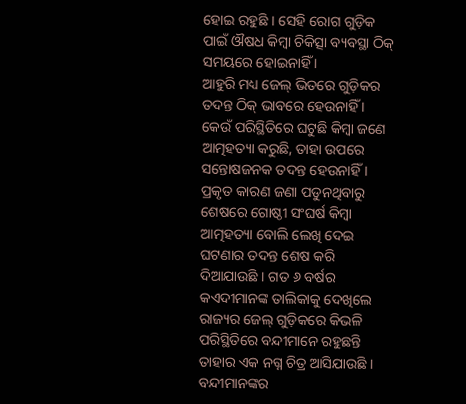ହୋଇ ରହୁଛି । ସେହି ରୋଗ ଗୁଡ଼ିକ ପାଇଁ ଔଷଧ କିମ୍ବା ଚିକିତ୍ସା ବ୍ୟବସ୍ଥା ଠିକ୍ ସମୟରେ ହୋଇନାହିଁ ।
ଆହୁରି ମଧ୍ୟ ଜେଲ୍ ଭିତରେ ଗୁଡ଼ିକର ତଦନ୍ତ ଠିକ୍ ଭାବରେ ହେଉନାହିଁ । କେଉଁ ପରିସ୍ଥିତିରେ ଘଟୁଛି କିମ୍ବା ଜଣେ ଆତ୍ମହତ୍ୟା କରୁଛି, ତାହା ଉପରେ ସନ୍ତୋଷଜନକ ତଦନ୍ତ ହେଉନାହିଁ । ପ୍ରକୃତ କାରଣ ଜଣା ପଡୁନଥିବାରୁ ଶେଷରେ ଗୋଷ୍ଠୀ ସଂଘର୍ଷ କିମ୍ବା ଆତ୍ମହତ୍ୟା ବୋଲି ଲେଖି ଦେଇ ଘଟଣାର ତଦନ୍ତ ଶେଷ କରି ଦିଆଯାଉଛି । ଗତ ୬ ବର୍ଷର କଏଦୀମାନଙ୍କ ତାଲିକାକୁ ଦେଖିଲେ ରାଜ୍ୟର ଜେଲ୍ ଗୁଡ଼ିକରେ କିଭଳି ପରିସ୍ଥିତିରେ ବନ୍ଦୀମାନେ ରହୁଛନ୍ତି ତାହାର ଏକ ନଗ୍ନ ଚିତ୍ର ଆସିଯାଉଛି । ବନ୍ଦୀମାନଙ୍କର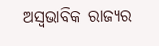ଅସ୍ୱଭାବିକ ରାଜ୍ୟର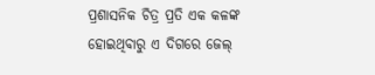ପ୍ରଶାସନିକ ଚିତ୍ର ପ୍ରତି ଏକ କଳଙ୍କ ହୋଇଥିବାରୁ ଏ ଦିଗରେ ଜେଲ୍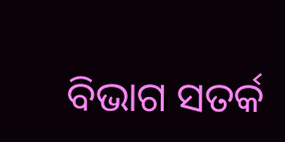ବିଭାଗ ସତର୍କ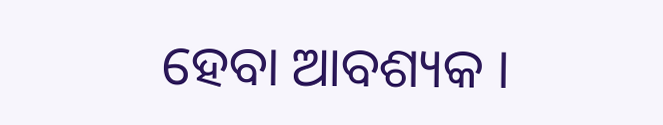ହେବା ଆବଶ୍ୟକ ।